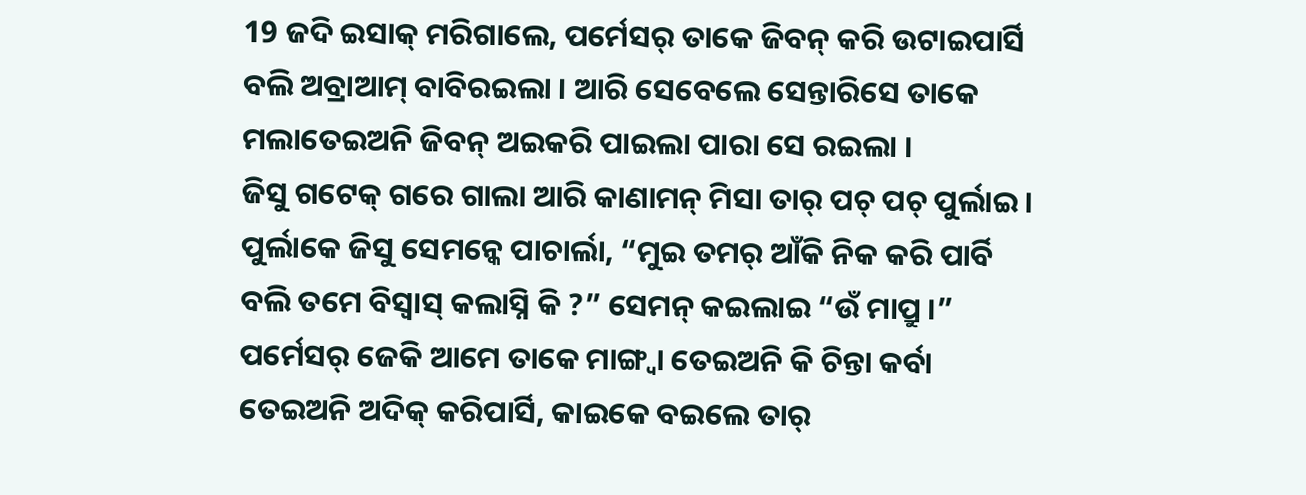19 ଜଦି ଇସାକ୍ ମରିଗାଲେ, ପର୍ମେସର୍ ତାକେ ଜିବନ୍ କରି ଉଟାଇପାର୍ସି ବଲି ଅବ୍ରାଆମ୍ ବାବିରଇଲା । ଆରି ସେବେଲେ ସେନ୍ତାରିସେ ତାକେ ମଲାତେଇଅନି ଜିବନ୍ ଅଇକରି ପାଇଲା ପାରା ସେ ରଇଲା ।
ଜିସୁ ଗଟେକ୍ ଗରେ ଗାଲା ଆରି କାଣାମନ୍ ମିସା ତାର୍ ପଚ୍ ପଚ୍ ପୁର୍ଲାଇ । ପୁର୍ଲାକେ ଜିସୁ ସେମନ୍କେ ପାଚାର୍ଲା, “ମୁଇ ତମର୍ ଆଁକି ନିକ କରି ପାର୍ବି ବଲି ତମେ ବିସ୍ବାସ୍ କଲାସ୍ନି କି ?” ସେମନ୍ କଇଲାଇ “ଉଁ ମାପ୍ରୁ ।”
ପର୍ମେସର୍ ଜେକି ଆମେ ତାକେ ମାଙ୍ଗ୍ବା ତେଇଅନି କି ଚିନ୍ତା କର୍ବା ତେଇଅନି ଅଦିକ୍ କରିପାର୍ସି, କାଇକେ ବଇଲେ ତାର୍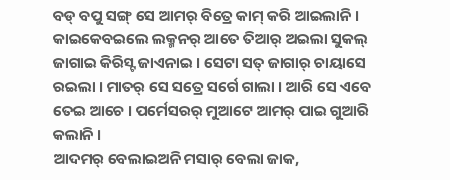ବଡ୍ ବପୁ ସଙ୍ଗ୍ ସେ ଆମର୍ ବିତ୍ରେ କାମ୍ କରି ଆଇଲାନି ।
କାଇକେବଇଲେ ଲକ୍ମନର୍ ଆତେ ତିଆର୍ ଅଇଲା ସୁକଲ୍ ଜାଗାଇ କିରିସ୍ଟ ଜାଏନାଇ । ସେଟା ସତ୍ ଜାଗାର୍ ଚାୟାସେ ରଇଲା । ମାତର୍ ସେ ସତ୍ରେ ସର୍ଗେ ଗାଲା । ଆରି ସେ ଏବେ ତେଇ ଆଚେ । ପର୍ମେସରର୍ ମୁଆଟେ ଆମର୍ ପାଇ ଗୁଆରି କଲାନି ।
ଆଦମର୍ ବେଲାଇଅନି ମସାର୍ ବେଲା ଜାକ,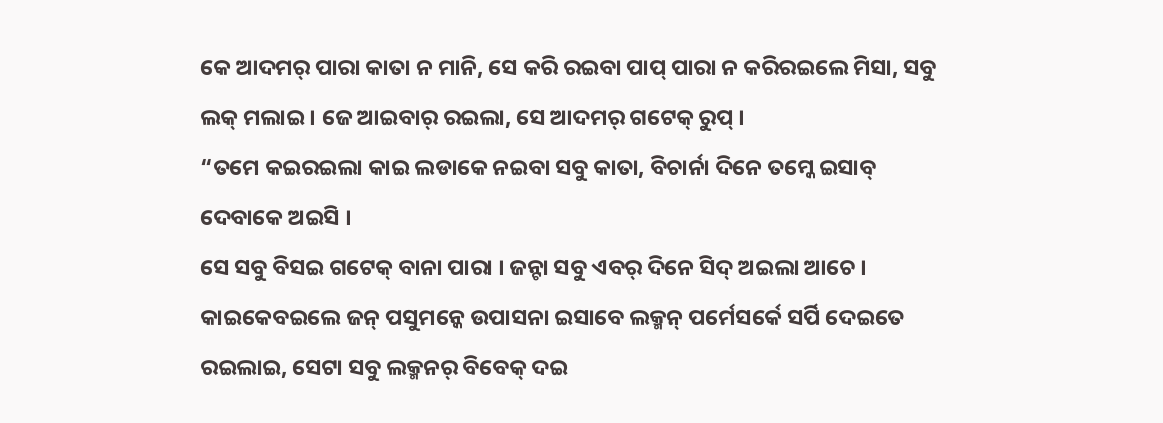କେ ଆଦମର୍ ପାରା କାତା ନ ମାନି, ସେ କରି ରଇବା ପାପ୍ ପାରା ନ କରିରଇଲେ ମିସା, ସବୁ ଲକ୍ ମଲାଇ । ଜେ ଆଇବାର୍ ରଇଲା, ସେ ଆଦମର୍ ଗଟେକ୍ ରୁପ୍ ।
“ତମେ କଇରଇଲା କାଇ ଲଡାକେ ନଇବା ସବୁ କାତା, ବିଚାର୍ନା ଦିନେ ତମ୍କେ ଇସାବ୍ ଦେବାକେ ଅଇସି ।
ସେ ସବୁ ବିସଇ ଗଟେକ୍ ବାନା ପାରା । ଜନ୍ଟା ସବୁ ଏବର୍ ଦିନେ ସିଦ୍ ଅଇଲା ଆଚେ । କାଇକେବଇଲେ ଜନ୍ ପସୁମନ୍କେ ଉପାସନା ଇସାବେ ଲକ୍ମନ୍ ପର୍ମେସର୍କେ ସର୍ପି ଦେଇତେ ରଇଲାଇ, ସେଟା ସବୁ ଲକ୍ମନର୍ ବିବେକ୍ ଦଇ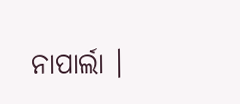ନାପାର୍ଲା ।